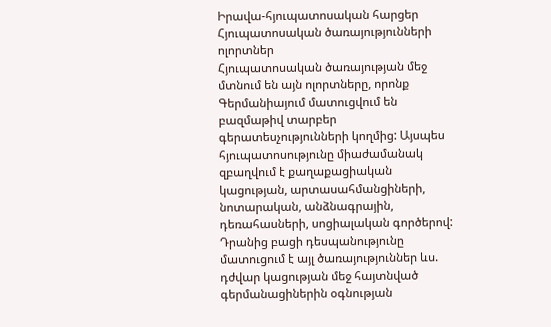Իրավա-հյուպատոսական հարցեր
Հյուպատոսական ծառայությունների ոլորտներ
Հյուպատոսական ծառայության մեջ մտնում են այն ոլորտները, որոնք Գերմանիայում մատուցվում են բազմաթիվ տարբեր գերատեսչությունների կողմից: Այսպես հյուպատոսությունը միաժամանակ զբաղվում է քաղաքացիական կացության, արտասահմանցիների, նոտարական, անձնագրային, դեռահասների, սոցիալական գործերով: Դրանից բացի դեսպանությունը մատուցում է այլ ծառայություններ ևս. դժվար կացության մեջ հայտնված գերմանացիներին օգնության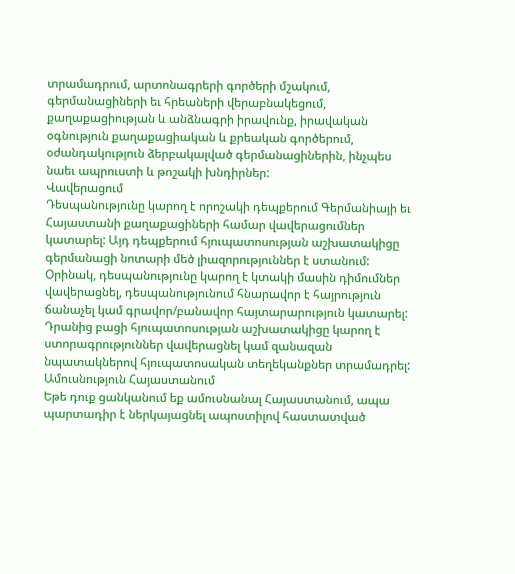տրամադրում, արտոնագրերի գործերի մշակում, գերմանացիների եւ հրեաների վերաբնակեցում, քաղաքացիության և անձնագրի իրավունք, իրավական օգնություն քաղաքացիական և քրեական գործերում, օժանդակություն ձերբակալված գերմանացիներին, ինչպես նաեւ ապրուստի և թոշակի խնդիրներ:
Վավերացում
Դեսպանությունը կարող է որոշակի դեպքերում Գերմանիայի եւ Հայաստանի քաղաքացիների համար վավերացումներ կատարել: Այդ դեպքերում հյուպատոսության աշխատակիցը գերմանացի նոտարի մեծ լիազորություններ է ստանում:
Օրինակ, դեսպանությունը կարող է կտակի մասին դիմումներ վավերացնել, դեսպանությունում հնարավոր է հայրություն ճանաչել կամ գրավոր/բանավոր հայտարարություն կատարել:
Դրանից բացի հյուպատոսության աշխատակիցը կարող է ստորագրություններ վավերացնել կամ զանազան նպատակներով հյուպատոսական տեղեկանքներ տրամադրել:
Ամուսնություն Հայաստանում
Եթե դուք ցանկանում եք ամուսնանալ Հայաստանում, ապա պարտադիր է ներկայացնել ապոստիլով հաստատված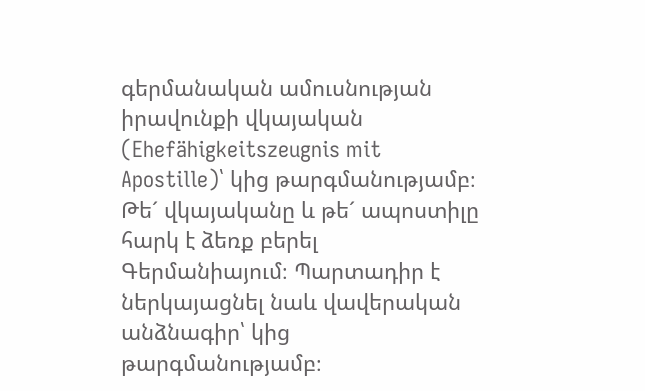գերմանական ամուսնության իրավունքի վկայական (Ehefähigkeitszeugnis mit Apostille)՝ կից թարգմանությամբ։ Թե´ վկայականը և թե´ ապոստիլը հարկ է ձեռք բերել Գերմանիայում։ Պարտադիր է ներկայացնել նաև վավերական անձնագիր՝ կից թարգմանությամբ։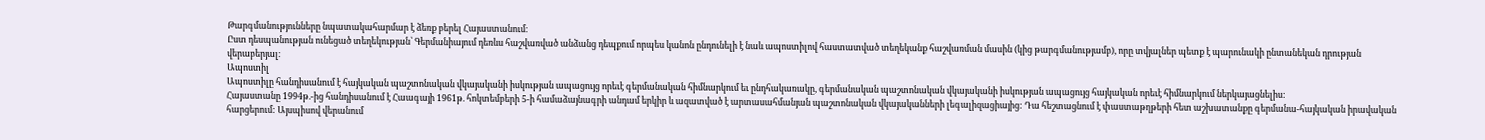Թարգմանությունները նպատակահարմար է ձեռք բերել Հայաստանում։
Ըստ դեսպանության ունեցած տեղեկության՝ Գերմանիայում դեռևս հաշվառված անձանց դեպքում որպես կանոն ընդունելի է նաև ապոստիլով հաստատված տեղեկանք հաշվառման մասին (կից թարգմանությամբ), որը տվյալներ պետք է պարունակի ընտանեկան դրության վերաբերյալ։
Ապոստիլ
Ապոստիլը հանդիսանում է հայկական պաշտոնական վկայականի իսկության ապացույց որեւէ գերմանական հիմնարկում եւ ընդհակառակը, գերմանական պաշտոնական վկայականի իսկության ապացույց հայկական որեւէ հիմնարկում ներկայացնելիս:
Հայաստանը 1994թ.-ից հանդիսանում է Հաագայի 1961թ. հոկտեմբերի 5-ի համաձայնագրի անդամ երկիր և ազատված է արտասահմանյան պաշտոնական վկայականների լեգալիզացիայից: Դա հեշտացնում է փաստաթղթերի հետ աշխատանքը գերմանա-հայկական իրավական հարցերում: Այսպիսով վերանում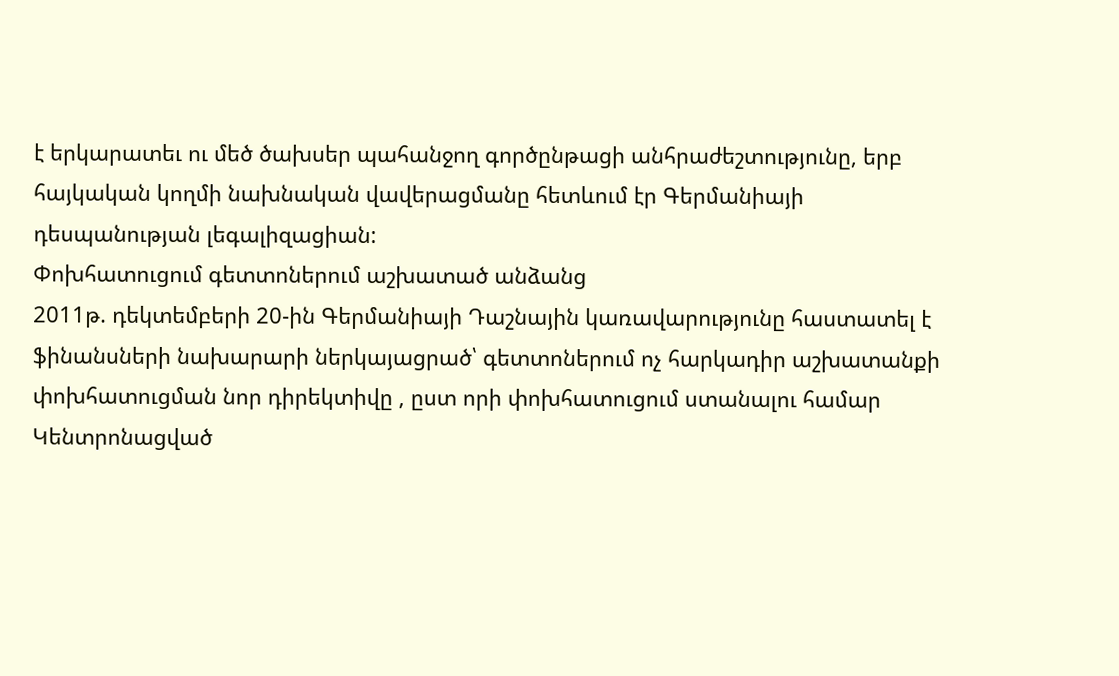է երկարատեւ ու մեծ ծախսեր պահանջող գործընթացի անհրաժեշտությունը, երբ հայկական կողմի նախնական վավերացմանը հետևում էր Գերմանիայի դեսպանության լեգալիզացիան:
Փոխհատուցում գետտոներում աշխատած անձանց
2011թ. դեկտեմբերի 20-ին Գերմանիայի Դաշնային կառավարությունը հաստատել է ֆինանսների նախարարի ներկայացրած՝ գետտոներում ոչ հարկադիր աշխատանքի փոխհատուցման նոր դիրեկտիվը , ըստ որի փոխհատուցում ստանալու համար Կենտրոնացված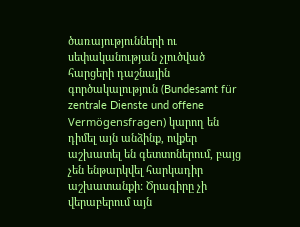ծառայությունների ու սեփականության չլուծված հարցերի դաշնային գործակալություն (Bundesamt für zentrale Dienste und offene Vermögensfragen) կարող են դիմել այն անձինք, ովքեր աշխատել են գետտոներում, բայց չեն ենթարկվել հարկադիր աշխատանքի: Ծրագիրը չի վերաբերում այն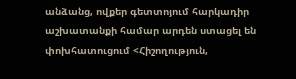անձանց, ովքեր գետտոյում հարկադիր աշխատանքի համար արդեն ստացել են փոխհատուցում <Հիշողություն,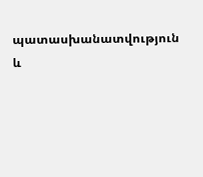պատասխանատվություն և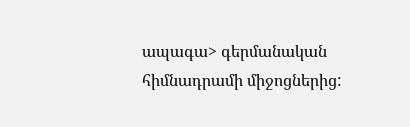ապագա> գերմանական հիմնադրամի միջոցներից: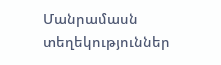Մանրամասն տեղեկություններ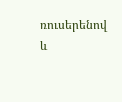ռուսերենով և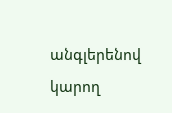անգլերենով կարող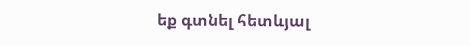եք գտնել հետևյալ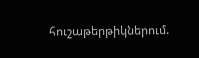հուշաթերթիկներում.